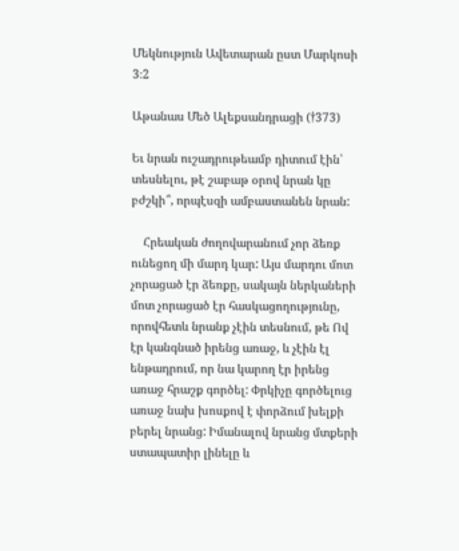Մեկնություն Ավետարան ըստ Մարկոսի 3։2

Աթանաս Մեծ Ալեքսանդրացի (†373)

Եւ նրան ուշադրութեամբ դիտում էին՝ տեսնելու, թէ շաբաթ օրով նրան կը բժշկի՞, որպէսզի ամբաստանեն նրան:

    Հրեական ժողովարանում չոր ձեռք ունեցող մի մարդ կար: Այս մարդու մոտ չորացած էր ձեռքը, սակայն ներկաների մոտ չորացած էր հասկացողությունը, որովհետև նրանք չէին տեսնում, թե Ով էր կանգնած իրենց առաջ, և չէին էլ ենթադրում, որ նա կարող էր իրենց առաջ հրաշք գործել: Փրկիչը գործելուց առաջ նախ խոսքով է փորձում խելքի բերել նրանց: Իմանալով նրանց մտքերի ստապատիր լինելը և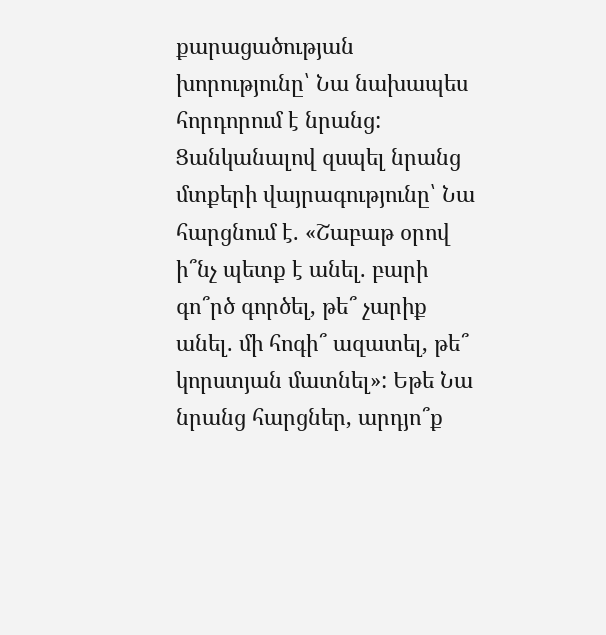քարացածության խորությունը՝ Նա նախապես հորդորում է նրանց: Ցանկանալով զսպել նրանց մտքերի վայրագությունը՝ Նա հարցնում է. «Շաբաթ օրով ի՞նչ պետք է անել. բարի գո՞րծ գործել, թե՞ չարիք անել. մի հոգի՞ ազատել, թե՞ կորստյան մատնել»: Եթե Նա նրանց հարցներ, արդյո՞ք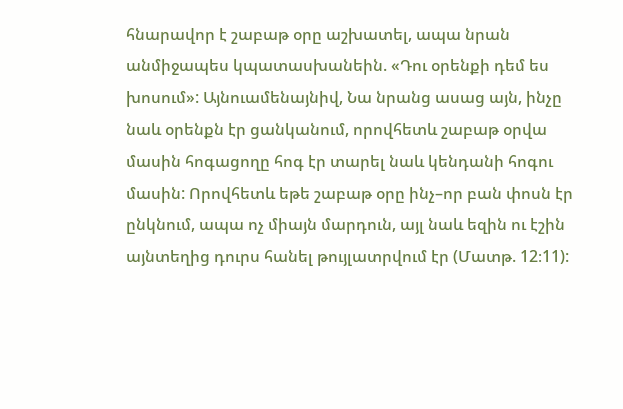հնարավոր է շաբաթ օրը աշխատել, ապա նրան անմիջապես կպատասխանեին. «Դու օրենքի դեմ ես խոսում»: Այնուամենայնիվ, Նա նրանց ասաց այն, ինչը նաև օրենքն էր ցանկանում, որովհետև շաբաթ օրվա մասին հոգացողը հոգ էր տարել նաև կենդանի հոգու մասին: Որովհետև եթե շաբաթ օրը ինչ–որ բան փոսն էր ընկնում, ապա ոչ միայն մարդուն, այլ նաև եզին ու էշին այնտեղից դուրս հանել թույլատրվում էր (Մատթ. 12։11):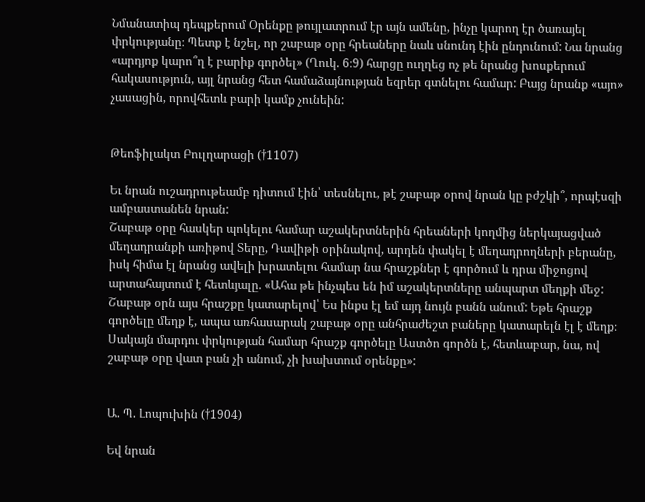Նմանատիպ դեպքերում Օրենքը թույլատրում էր այն ամենը, ինչը կարող էր ծառայել փրկությանը։ Պետք է նշել, որ շաբաթ օրը հրեաները նաև սնունդ էին ընդունում: Նա նրանց «արդյոք կարո՞ղ է բարիք գործել» (Ղուկ. 6։9) հարցը ուղղեց ոչ թե նրանց խոսքերում հակասություն, այլ նրանց հետ համաձայնության եզրեր գտնելու համար: Բայց նրանք «այո» չասացին, որովհետև բարի կամք չունեին:


Թեոֆիլակտ Բուլղարացի (†1107)

Եւ նրան ուշադրութեամբ դիտում էին՝ տեսնելու, թէ շաբաթ օրով նրան կը բժշկի՞, որպէսզի ամբաստանեն նրան:
Շաբաթ օրը հասկեր պոկելու համար աշակերտներին հրեաների կողմից ներկայացված մեղադրանքի առիթով Տերը, Դավիթի օրինակով, արդեն փակել է մեղադրողների բերանը, իսկ հիմա էլ նրանց ավելի խրատելու համար նա հրաշքներ է գործում և դրա միջոցով արտահայտում է հետևյալը. «Ահա թե ինչպես են իմ աշակերտները անպարտ մեղքի մեջ: Շաբաթ օրն այս հրաշքը կատարելով՝ Ես ինքս էլ եմ այդ նույն բանն անում: Եթե հրաշք գործելը մեղք է, ապա առհասարակ շաբաթ օրը անհրաժեշտ բաները կատարելն էլ է մեղք։ Սակայն մարդու փրկության համար հրաշք գործելը Աստծո գործն է, հետևաբար, նա, ով շաբաթ օրը վատ բան չի անում, չի խախտում օրենքը»:


Ա. Պ. Լոպուխին (†1904)

Եվ նրան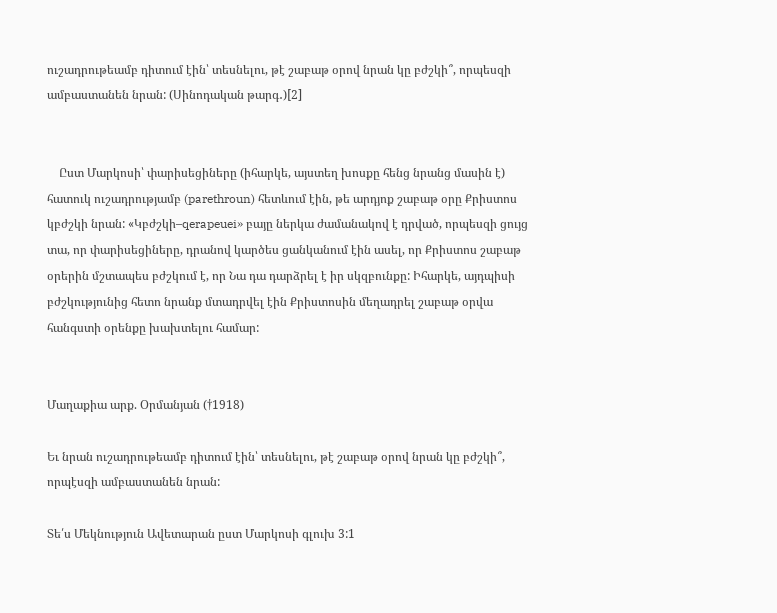ուշադրութեամբ դիտում էին՝ տեսնելու, թէ շաբաթ օրով նրան կը բժշկի՞, որպեսզի ամբաստանեն նրան: (Սինոդական թարգ․)[2]


    Ըստ Մարկոսի՝ փարիսեցիները (իհարկե, այստեղ խոսքը հենց նրանց մասին է) հատուկ ուշադրությամբ (parethroun) հետևում էին, թե արդյոք շաբաթ օրը Քրիստոս կբժշկի նրան: «Կբժշկի–qerapeuei» բայը ներկա ժամանակով է դրված, որպեսզի ցույց տա, որ փարիսեցիները, դրանով կարծես ցանկանում էին ասել, որ Քրիստոս շաբաթ օրերին մշտապես բժշկում է, որ Նա դա դարձրել է իր սկզբունքը: Իհարկե, այդպիսի բժշկությունից հետո նրանք մտադրվել էին Քրիստոսին մեղադրել շաբաթ օրվա հանգստի օրենքը խախտելու համար:


Մաղաքիա արք. Օրմանյան (†1918)

Եւ նրան ուշադրութեամբ դիտում էին՝ տեսնելու, թէ շաբաթ օրով նրան կը բժշկի՞, որպէսզի ամբաստանեն նրան:

Տե՛ս Մեկնություն Ավետարան ըստ Մարկոսի գլուխ 3:1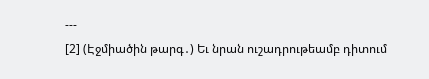---
[2] (Էջմիածին թարգ․) Եւ նրան ուշադրութեամբ դիտում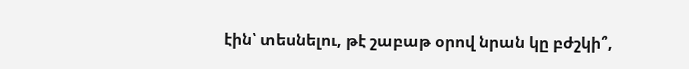էին՝ տեսնելու, թէ շաբաթ օրով նրան կը բժշկի՞,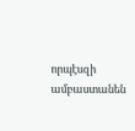որպէսզի ամբաստանեն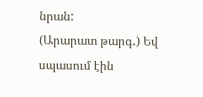նրան:
(Արարատ թարգ․) Եվ սպասում էին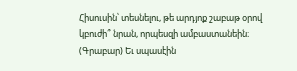Հիսուսին՝ տեսնելու, թե արդյոք շաբաթ օրով կբուժի՞ նրան, որպեսզի ամբաստանեին։
(Գրաբար) Եւ սպասէին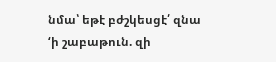նմա՝ եթէ բժշկեսցէ՛ զնա ‘ի շաբաթուն. զի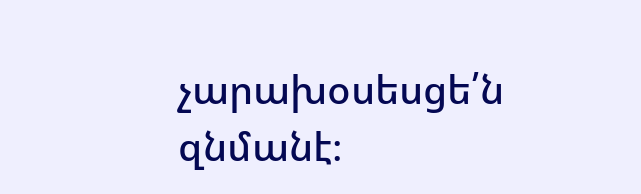չարախօսեսցե՛ն զնմանէ։